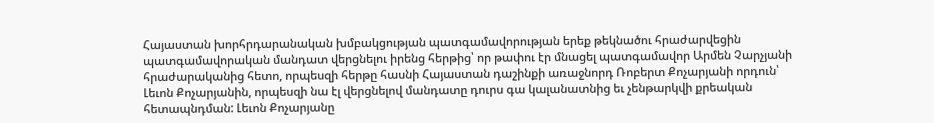Հայաստան խորհրդարանական խմբակցության պատգամավորության երեք թեկնածու հրաժարվեցին պատգամավորական մանդատ վերցնելու իրենց հերթից՝ որ թափու էր մնացել պատգամավոր Արմեն Չարչյանի հրաժարականից հետո, որպեսզի հերթը հասնի Հայաստան դաշինքի առաջնորդ Ռոբերտ Քոչարյանի որդուն՝ Լեւոն Քոչարյանին, որպեսզի նա էլ վերցնելով մանդատը դուրս գա կալանատնից եւ չենթարկվի քրեական հետապնդման: Լեւոն Քոչարյանը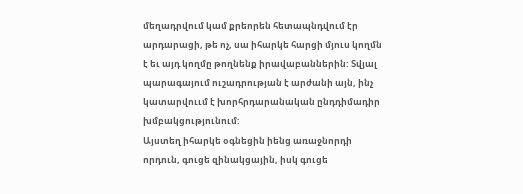մեղադրվում կամ քրեորեն հետապնդվում էր արդարացի, թե ոչ, սա իհարկե հարցի մյուս կողմն է եւ այդ կողմը թողնենք իրավաբաններին: Տվյալ պարագայում ուշադրության է արժանի այն, ինչ կատարվոււմ է խորհրդարանական ընդդիմադիր խմբակցությունում:
Այստեղ իհարկե օգնեցին իենց առաջնորդի որդուն, գուցե զինակցային, իսկ գուցե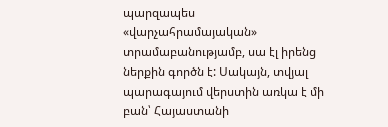պարզապես «վարչահրամայական» տրամաբանությամբ, սա էլ իրենց ներքին գործն է: Սակայն, տվյալ պարագայում վերստին առկա է մի բան՝ Հայաստանի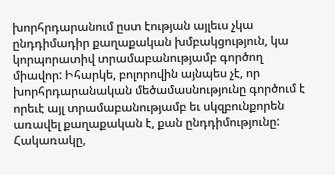խորհրդարանում ըստ էության այլեւս չկա ընդդիմադիր քաղաքական խմբակցություն, կա կորպորատիվ տրամաբանությամբ գործող միավոր: Իհարկե, բոլորովին այնպես չէ, որ խորհրդարանական մեծամասնությունը գործում է որեւէ այլ տրամաբանությամբ եւ սկզբունքորեն առավել քաղաքական է, քան ընդդիմությունը: Հակառակը,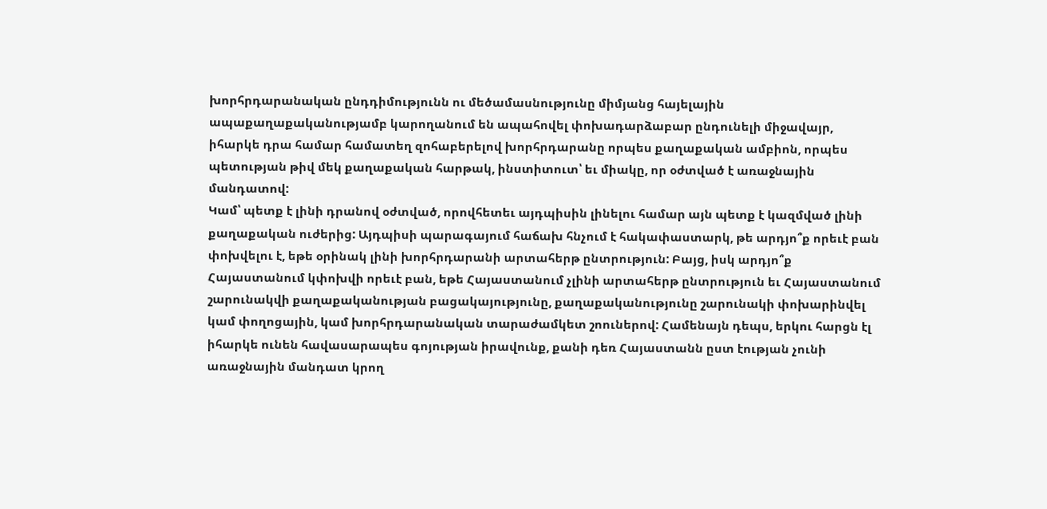խորհրդարանական ընդդիմությունն ու մեծամասնությունը միմյանց հայելային ապաքաղաքականությամբ կարողանում են ապահովել փոխադարձաբար ընդունելի միջավայր, իհարկե դրա համար համատեղ զոհաբերելով խորհրդարանը որպես քաղաքական ամբիոն, որպես պետության թիվ մեկ քաղաքական հարթակ, ինստիտուտ՝ եւ միակը, որ օժտված է առաջնային մանդատով:
Կամ՝ պետք է լինի դրանով օժտված, որովհետեւ այդպիսին լինելու համար այն պետք է կազմված լինի քաղաքական ուժերից: Այդպիսի պարագայում հաճախ հնչում է հակափաստարկ, թե արդյո՞ք որեւէ բան փոխվելու է, եթե օրինակ լինի խորհրդարանի արտահերթ ընտրություն: Բայց, իսկ արդյո՞ք Հայաստանում կփոխվի որեւէ բան, եթե Հայաստանում չլինի արտահերթ ընտրություն եւ Հայաստանում շարունակվի քաղաքականության բացակայությունը, քաղաքականությունը շարունակի փոխարինվել կամ փողոցային, կամ խորհրդարանական տարաժամկետ շոուներով: Համենայն դեպս, երկու հարցն էլ իհարկե ունեն հավասարապես գոյության իրավունք, քանի դեռ Հայաստանն ըստ էության չունի առաջնային մանդատ կրող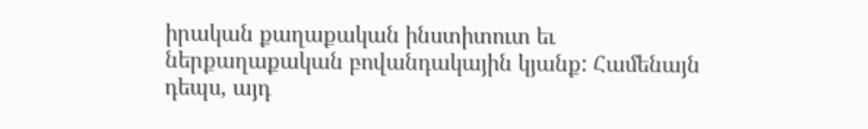իրական քաղաքական ինստիտուտ եւ ներքաղաքական բովանդակային կյանք: Համենայն դեպս, այդ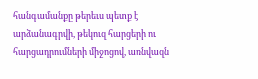հանգամանքը թերեւս պետք է արձանագրվի, թեկուզ հարցերի ու հարցադրումների միջոցով, առնվազն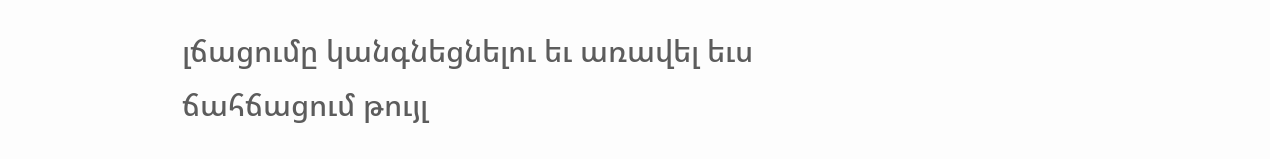լճացումը կանգնեցնելու եւ առավել եւս ճահճացում թույլ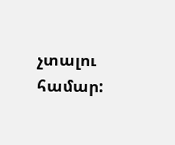չտալու համար: